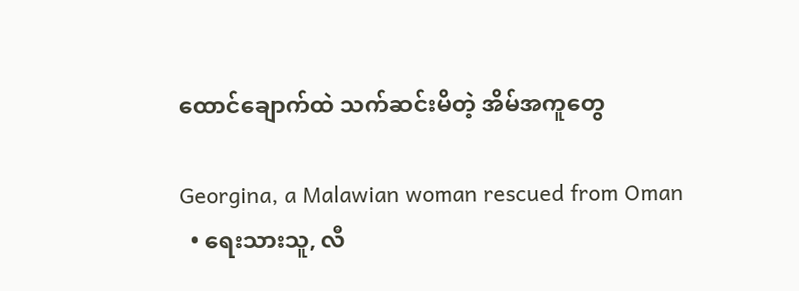ထောင်ချောက်ထဲ သက်ဆင်းမိတဲ့ အိမ်အကူတွေ

Georgina, a Malawian woman rescued from Oman
  • ရေးသားသူ, လီ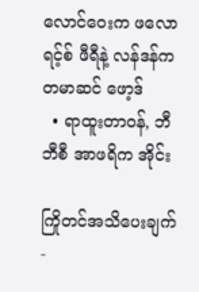လောင်ဝေးက ဖလောရင့်စ် ဖီရီနဲ့ လန်ဒန်က တမာဆင် ဖော့ဒ်
  • ရာထူးတာဝန်, ဘီဘီစီ အာဖရိက အိုင်း

ကြိုတင်အသိပေးချက် -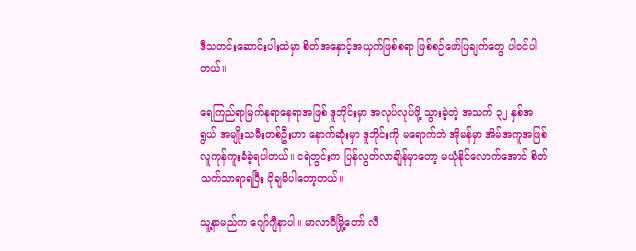ဒီသတင်းဆောင်းပါးထဲမှာ စိတ်အနှောင့်အယှက်ဖြစ်စရာ ဖြစ်စဉ်ဖော်ပြချက်တွေ ပါဝင်ပါတယ်။

ရေကြည်ရာမြက်နုရာနေရာအဖြစ် ဒူဘိုင်းမှာ အလုပ်လုပ်ဖို့ သွားခဲ့တဲ့ အသက် ၃၂ နှစ်အရွယ် အမျိုးသမီးတစ်ဦးဟာ နောက်ဆုံးမှာ ဒူဘိုင်းကို မရောက်ဘဲ အိုမန်မှာ အိမ်အကူအဖြစ် လူကုန်ကူးခံခဲ့ရပါတယ်။ ငရဲတွင်းက ပြန်လွတ်လာချိန်မှာတော့ မယုံနိုင်လောက်အောင် စိတ်သက်သာရာရပြီး ငိုချမိပါတော့တယ်။

သူ့နာမည်က ဂျော်ဂျီနာပါ။ မာလာဝီမြို့တော် လီ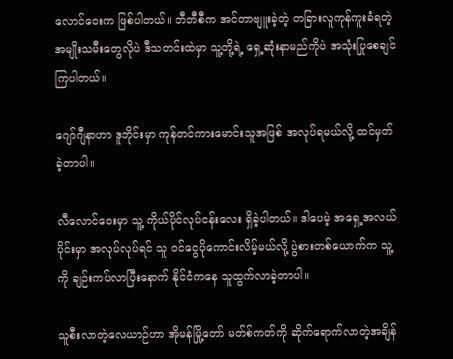လောင်ဝေးက ဖြစ်ပါတယ်။ ဘီဘီစီက အင်တာဗျူးခဲ့တဲ့ တခြားလူကုန်ကူးခံရတဲ့အမျိုးသမီးတွေလိုပဲ ဒီသတင်းထဲမှာ သူ့တို့ရဲ့ ရှေ့ဆုံးနာမည်ကိုပဲ အသုံးပြုစေချင်ကြပါတယ်။

ဂျော်ဂျီနာဟာ ဒူဘိုင်းမှာ ကုန်တင်ကားမောင်းသူအဖြစ် အလုပ်ရမယ်လို့ ထင်မှတ်ခဲ့တာပါ။

လီလောင်ဝေးမှာ သူ့ ကိုယ်ပိုင်လုပ်ငန်းလေး ရှိခဲ့ပါတယ်။ ဒါပေမဲ့ အရှေ့အလယ်ပိုင်းမှာ အလုပ်လုပ်ရင် သူ ဝင်ငွေပိုကောင်းလိမ့်မယ်လို့ ပွဲစားတစ်ယောက်က သူ့ကို ချဉ်းကပ်လာပြီးနောက် နိုင်ငံကနေ သူထွက်လာခဲ့တာပါ။

သူစီးလာတဲ့လေယာဉ်ဟာ အိုမန်မြို့တော် မတ်စ်ကတ်ကို ဆိုက်ရောက်လာတဲ့အချိန်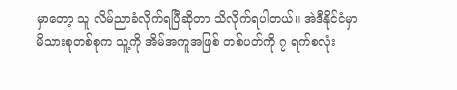မှာတော့ သူ လိမ်ညာခံလိုက်ရပြီဆိုတာ သိလိုက်ရပါတယ်။ အဲဒီနိုင်ငံမှာ မိသားစုတစ်စုက သူ့ကို အိမ်အကူအဖြစ် တစ်ပတ်ကို ၇ ရက်စလုံး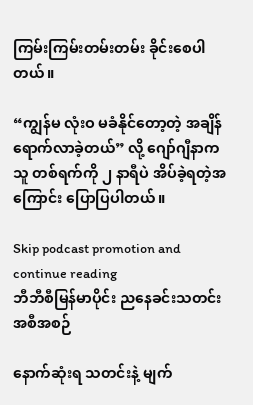ကြမ်းကြမ်းတမ်းတမ်း ခိုင်းစေပါတယ်။

“ကျွန်မ လုံးဝ မခံနိုင်တော့တဲ့ အချိန်ရောက်လာခဲ့တယ်” လို့ ဂျော်ဂျီနာက သူ တစ်ရက်ကို ၂ နာရီပဲ အိပ်ခဲ့ရတဲ့အကြောင်း ပြောပြပါတယ်။

Skip podcast promotion and continue reading
ဘီဘီစီမြန်မာပိုင်း ညနေခင်းသတင်းအစီအစဉ်

နောက်ဆုံးရ သတင်းနဲ့ မျက်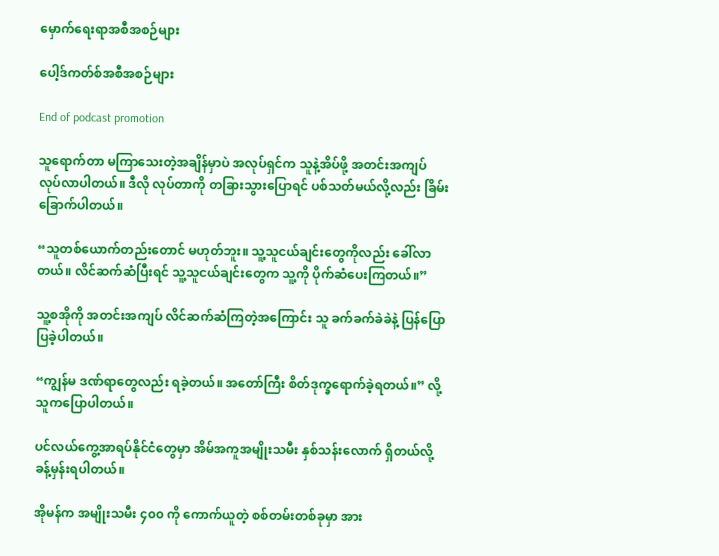မှောက်ရေးရာအစီအစဉ်များ

ပေါ့ဒ်ကတ်စ်အစီအစဉ်များ

End of podcast promotion

သူရောက်တာ မကြာသေးတဲ့အချိန်မှာပဲ အလုပ်ရှင်က သူနဲ့အိပ်ဖို့ အတင်းအကျပ် လုပ်လာပါတယ်။ ဒီလို လုပ်တာကို တခြားသွားပြောရင် ပစ်သတ်မယ်လို့လည်း ခြိမ်းခြောက်ပါတယ်။

“သူတစ်ယောက်တည်းတောင် မဟုတ်ဘူး။ သူ့သူငယ်ချင်းတွေကိုလည်း ခေါ်လာတယ်။ လိင်ဆက်ဆံပြီးရင် သူ့သူငယ်ချင်းတွေက သူ့ကို ပိုက်ဆံပေးကြတယ်။”

သူ့စအိုကို အတင်းအကျပ် လိင်ဆက်ဆံကြတဲ့အကြောင်း သူ ခက်ခက်ခဲခဲနဲ့ ပြန်ပြောပြခဲ့ပါတယ်။

“ကျွန်မ ဒဏ်ရာတွေလည်း ရခဲ့တယ်။ အတော်ကြီး စိတ်ဒုက္ခရောက်ခဲ့ရတယ်။” လို့ သူကပြောပါတယ်။

ပင်လယ်ကွေ့အာရပ်နိုင်ငံတွေမှာ အိမ်အကူအမျိုးသမီး နှစ်သန်းလောက် ရှိတယ်လို့ ခန့်မှန်းရပါတယ်။

အိုမန်က အမျိုးသမီး ၄၀၀ ကို ကောက်ယူတဲ့ စစ်တမ်းတစ်ခုမှာ အား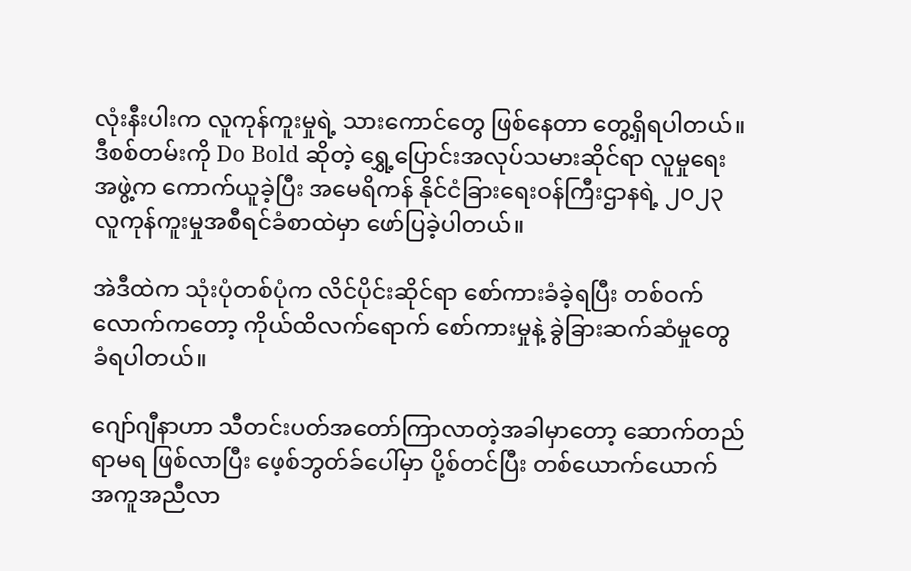လုံးနီးပါးက လူကုန်ကူးမှုရဲ့ သားကောင်တွေ ဖြစ်နေတာ တွေ့ရှိရပါတယ်။ ဒီစစ်တမ်းကို Do Bold ဆိုတဲ့ ရွှေ့ပြောင်းအလုပ်သမားဆိုင်ရာ လူမှုရေးအဖွဲ့က ကောက်ယူခဲ့ပြီး အမေရိကန် နိုင်ငံခြားရေးဝန်ကြီးဌာနရဲ့ ၂၀၂၃ လူကုန်ကူးမှုအစီရင်ခံစာထဲမှာ ဖော်ပြခဲ့ပါတယ်။

အဲဒီထဲက သုံးပုံတစ်ပုံက လိင်ပိုင်းဆိုင်ရာ စော်ကားခံခဲ့ရပြီး တစ်ဝက်လောက်ကတော့ ကိုယ်ထိလက်ရောက် စော်ကားမှုနဲ့ ခွဲခြားဆက်ဆံမှုတွေ ခံရပါတယ်။

ဂျော်ဂျီနာဟာ သီတင်းပတ်အတော်ကြာလာတဲ့အခါမှာတော့ ဆောက်တည်ရာမရ ဖြစ်လာပြီး ဖေ့စ်ဘွတ်ခ်ပေါ်မှာ ပို့စ်တင်ပြီး တစ်ယောက်ယောက် အကူအညီလာ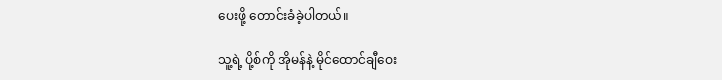ပေးဖို့ တောင်းခံခဲ့ပါတယ်။

သူ့ရဲ့ ပို့စ်ကို အိုမန်နဲ့ မိုင်ထောင်ချီဝေး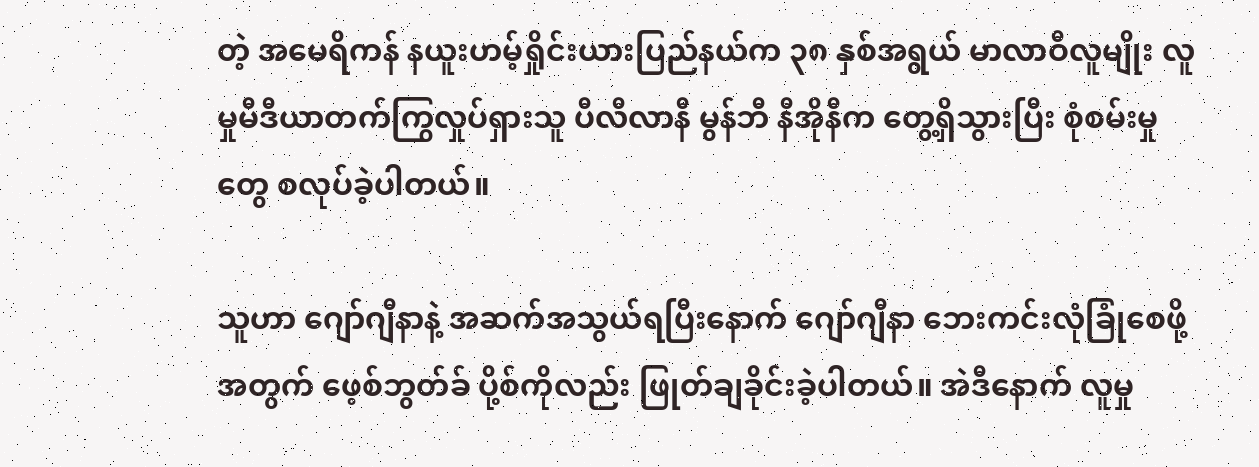တဲ့ အမေရိကန် နယူးဟမ့်ရှိုင်းယားပြည်နယ်က ၃၈ နှစ်အရွယ် မာလာဝီလူမျိုး လူမှုမီဒီယာတက်ကြွလှုပ်ရှားသူ ပီလီလာနီ မွန်ဘီ နီအိုနီက တွေ့ရှိသွားပြီး စုံစမ်းမှုတွေ စလုပ်ခဲ့ပါတယ်။

သူဟာ ဂျော်ဂျီနာနဲ့ အဆက်အသွယ်ရပြီးနောက် ဂျော်ဂျီနာ ဘေးကင်းလုံခြုံစေဖို့အတွက် ဖေ့စ်ဘွတ်ခ် ပို့စ်ကိုလည်း ဖြုတ်ချခိုင်းခဲ့ပါတယ်။ အဲဒီနောက် လူမှု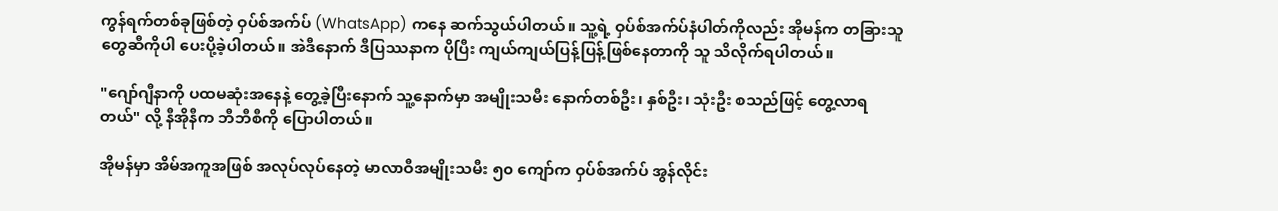ကွန်ရက်တစ်ခုဖြစ်တဲ့ ဝှပ်စ်အက်ပ် (WhatsApp) ကနေ ဆက်သွယ်ပါတယ်။ သူ့ရဲ့ ဝှပ်စ်အက်ပ်နံပါတ်ကိုလည်း အိုမန်က တခြားသူတွေဆီကိုပါ ပေးပို့ခဲ့ပါတယ်။ အဲဒီနောက် ဒီပြဿနာက ပိုပြီး ကျယ်ကျယ်ပြန့်ပြန့်ဖြစ်နေတာကို သူ သိလိုက်ရပါတယ်။

"ဂျော်ဂျီနာကို ပထမဆုံးအနေနဲ့ တွေ့ခဲ့ပြီးနောက် သူ့နောက်မှာ အမျိုးသမီး နောက်တစ်ဦး၊ နှစ်ဦး၊ သုံးဦး စသည်ဖြင့် တွေ့လာရတယ်" လို့ နီအိုနီက ဘီဘီစီကို ပြောပါတယ်။

အိုမန်မှာ အိမ်အကူအဖြစ် အလုပ်လုပ်နေတဲ့ မာလာဝီအမျိုးသမီး ၅၀ ကျော်က ဝှပ်စ်အက်ပ် အွန်လိုင်း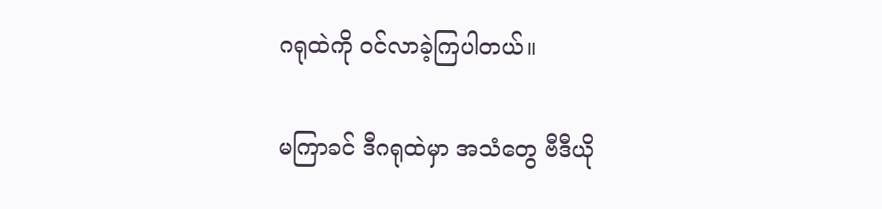ဂရုထဲကို ဝင်လာခဲ့ကြပါတယ်။

မကြာခင် ဒီဂရုထဲမှာ အသံတွေ ဗီဒီယို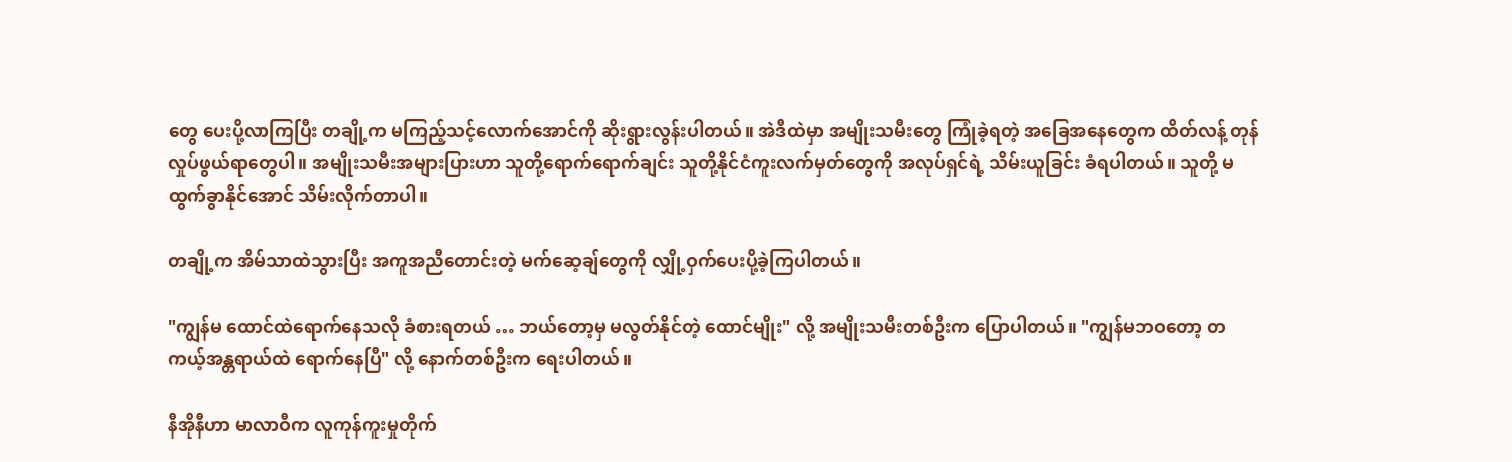တွေ ပေးပို့လာကြပြီး တချို့က မကြည့်သင့်လောက်အောင်ကို ဆိုးရွားလွန်းပါတယ်။ အဲဒီထဲမှာ အမျိုးသမီးတွေ ကြုံခဲ့ရတဲ့ အခြေအနေတွေက ထိတ်လန့် တုန်လှုပ်ဖွယ်ရာတွေပါ။ အမျိုးသမီးအများပြားဟာ သူတို့ရောက်ရောက်ချင်း သူတို့နိုင်ငံကူးလက်မှတ်တွေကို အလုပ်ရှင်ရဲ့ သိမ်းယူခြင်း ခံရပါတယ်။ သူတို့ မထွက်ခွာနိုင်အောင် သိမ်းလိုက်တာပါ။

တချို့က အိမ်သာထဲသွားပြီး အကူအညီတောင်းတဲ့ မက်ဆေ့ချ်တွေကို လျှို့ဝှက်ပေးပို့ခဲ့ကြပါတယ်။

"ကျွန်မ ထောင်ထဲရောက်နေသလို ခံစားရတယ် … ဘယ်တော့မှ မလွတ်နိုင်တဲ့ ထောင်မျိုး" လို့ အမျိုးသမီးတစ်ဦးက ပြောပါတယ်။ "ကျွန်မဘဝတော့ တကယ့်အန္တရာယ်ထဲ ရောက်နေပြီ" လို့ နောက်တစ်ဦးက ရေးပါတယ်။

နီအိုနီဟာ မာလာဝီက လူကုန်ကူးမှုတိုက်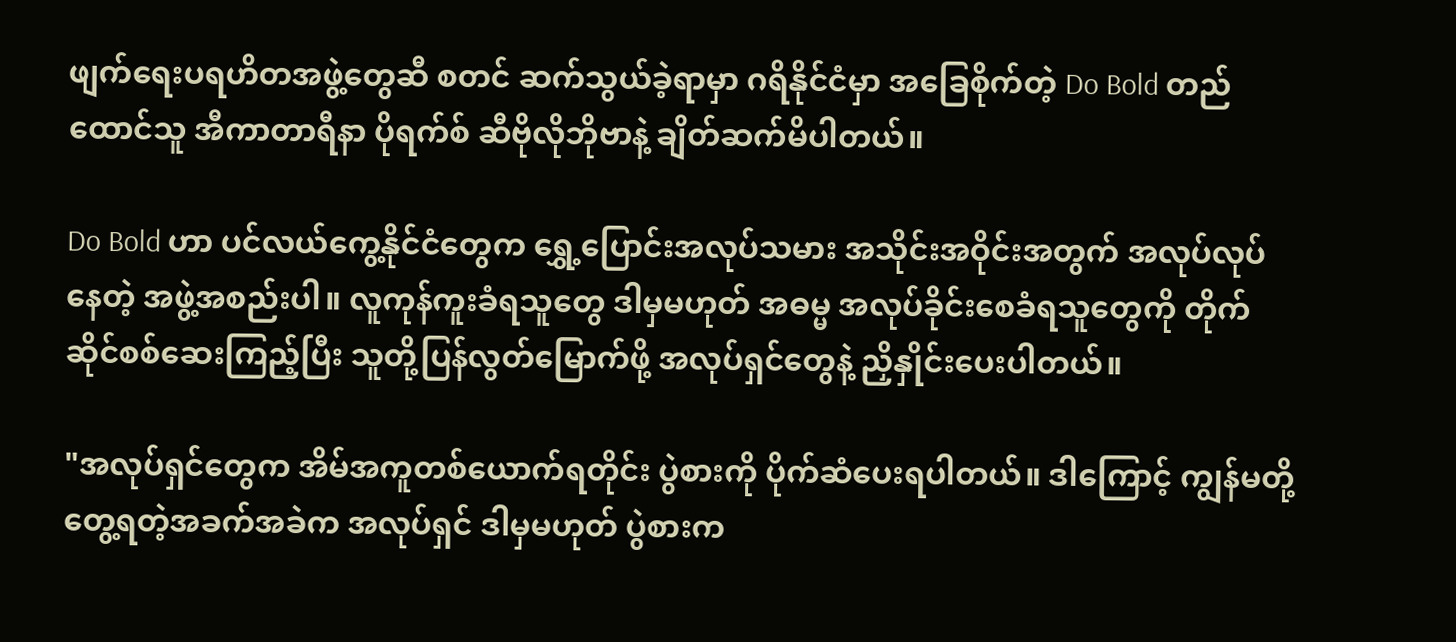ဖျက်ရေးပရဟိတအဖွဲ့တွေဆီ စတင် ဆက်သွယ်ခဲ့ရာမှာ ဂရိနိုင်ငံမှာ အခြေစိုက်တဲ့ Do Bold တည်ထောင်သူ အီကာတာရီနာ ပိုရက်စ် ဆီဗိုလိုဘိုဗာနဲ့ ချိတ်ဆက်မိပါတယ်။

Do Bold ဟာ ပင်လယ်ကွေ့နိုင်ငံတွေက ရွှေ့ပြောင်းအလုပ်သမား အသိုင်းအဝိုင်းအတွက် အလုပ်လုပ်နေတဲ့ အဖွဲ့အစည်းပါ။ လူကုန်ကူးခံရသူတွေ ဒါမှမဟုတ် အဓမ္မ အလုပ်ခိုင်းစေခံရသူတွေကို တိုက်ဆိုင်စစ်ဆေးကြည့်ပြီး သူတို့ပြန်လွတ်မြောက်ဖို့ အလုပ်ရှင်တွေနဲ့ ညှိနှိုင်းပေးပါတယ်။

"အလုပ်ရှင်တွေက အိမ်အကူတစ်ယောက်ရတိုင်း ပွဲစားကို ပိုက်ဆံပေးရပါတယ်။ ဒါကြောင့် ကျွန်မတို့တွေ့ရတဲ့အခက်အခဲက အလုပ်ရှင် ဒါမှမဟုတ် ပွဲစားက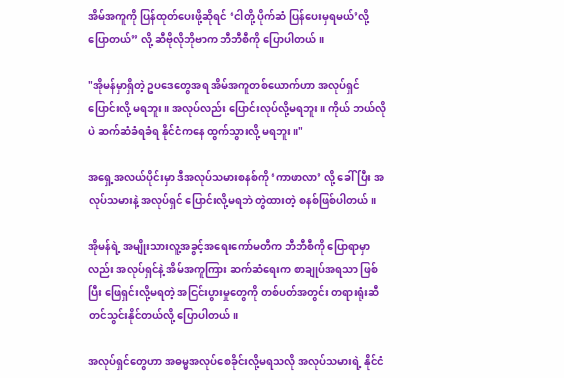အိမ်အကူကို ပြန်ထုတ်ပေးဖို့ဆိုရင် ‘ငါတို့ ပိုက်ဆံ ပြန်ပေးမှရမယ်’လို့ ပြောတယ်” လို့ ဆီဗိုလိုဘိုဗာက ဘီဘီစီကို ပြောပါတယ်။

"အိုမန်မှာရှိတဲ့ ဥပဒေတွေအရ အိမ်အကူတစ်ယောက်ဟာ အလုပ်ရှင်ပြောင်းလို့ မရဘူး။ အလုပ်လည်း ပြောင်းလုပ်လို့မရဘူး။ ကိုယ် ဘယ်လိုပဲ ဆက်ဆံခံရခံရ နိုင်ငံကနေ ထွက်သွားလို့ မရဘူး။"

အရှေ့အလယ်ပိုင်းမှာ ဒီအလုပ်သမားစနစ်ကို ‘ကာဖာလာ’ လို့ ခေါ်ပြီး အလုပ်သမားနဲ့ အလုပ်ရှင် ပြောင်းလို့မရဘဲ တွဲထားတဲ့ စနစ်ဖြစ်ပါတယ်။

အိုမန်ရဲ့ အမျိုးသားလူ့အခွင့်အရေးကော်မတီက ဘီဘီစီကို ပြောရာမှာလည်း အလုပ်ရှင်နဲ့ အိမ်အကူကြား ဆက်ဆံရေးက စာချုပ်အရသာ ဖြစ်ပြီး ဖြေရှင်းလို့မရတဲ့ အငြင်းပွားမှုတွေကို တစ်ပတ်အတွင်း တရားရုံးဆီ တင်သွင်းနိုင်တယ်လို့ ပြောပါတယ်။

အလုပ်ရှင်တွေဟာ အဓမ္မအလုပ်စေခိုင်းလို့မရသလို အလုပ်သမားရဲ့ နိုင်ငံ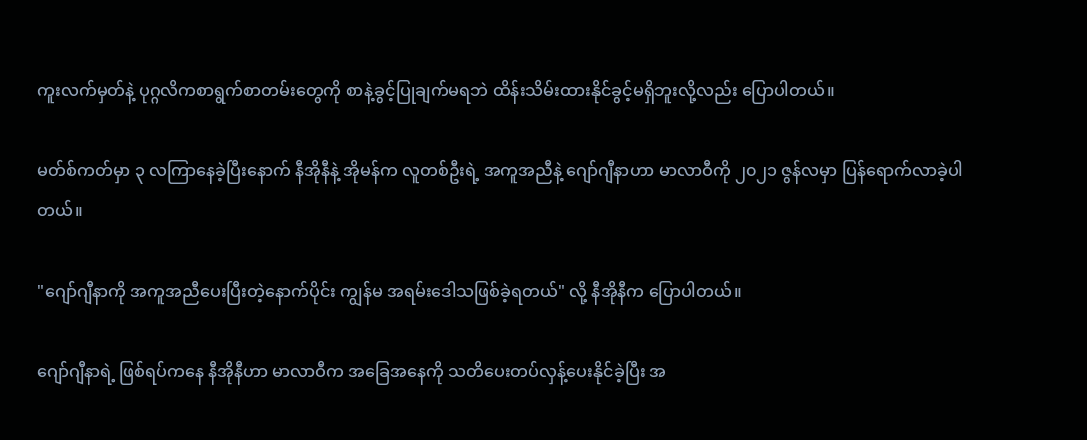ကူးလက်မှတ်နဲ့ ပုဂ္ဂလိကစာရွက်စာတမ်းတွေကို စာနဲ့ခွင့်ပြုချက်မရဘဲ ထိန်းသိမ်းထားနိုင်ခွင့်မရှိဘူးလို့လည်း ပြောပါတယ်။

မတ်စ်ကတ်မှာ ၃ လကြာနေခဲ့ပြီးနောက် နီအိုနီနဲ့ အိုမန်က လူတစ်ဦးရဲ့ အကူအညီနဲ့ ဂျော်ဂျီနာဟာ မာလာဝီကို ၂၀၂၁ ဇွန်လမှာ ပြန်ရောက်လာခဲ့ပါတယ်။

"ဂျော်ဂျီနာကို အကူအညီပေးပြီးတဲ့နောက်ပိုင်း ကျွန်မ အရမ်းဒေါသဖြစ်ခဲ့ရတယ်" လို့ နီအိုနီက ပြောပါတယ်။

ဂျော်ဂျီနာရဲ့ ဖြစ်ရပ်ကနေ နီအိုနီဟာ မာလာဝီက အခြေအနေကို သတိပေးတပ်လှန့်ပေးနိုင်ခဲ့ပြီး အ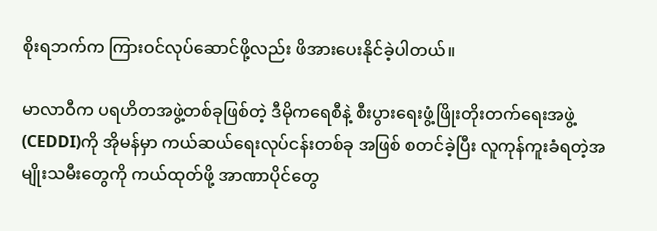စိုးရဘက်က ကြားဝင်လုပ်ဆောင်ဖို့လည်း ဖိအားပေးနိုင်ခဲ့ပါတယ်။

မာလာဝီက ပရဟိတအဖွဲ့တစ်ခုဖြစ်တဲ့ ဒီမိုကရေစီနဲ့ စီးပွားရေးဖွံ့ဖြိုးတိုးတက်ရေးအဖွဲ့ (CEDDI)ကို အိုမန်မှာ ကယ်ဆယ်ရေးလုပ်ငန်းတစ်ခု အဖြစ် စတင်ခဲ့ပြီး လူကုန်ကူးခံရတဲ့အမျိုးသမီးတွေကို ကယ်ထုတ်ဖို့ အာဏာပိုင်တွေ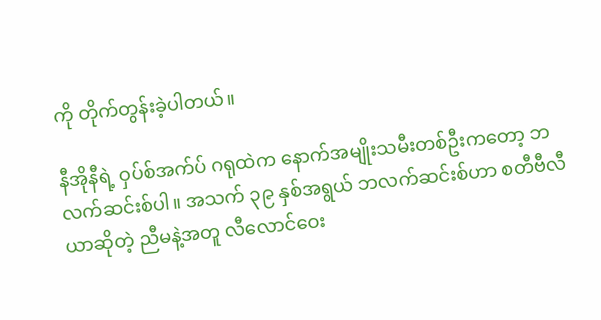ကို တိုက်တွန်းခဲ့ပါတယ်။

နီအိုနီရဲ့ ဝှပ်စ်အက်ပ် ဂရုထဲက နောက်အမျိုးသမီးတစ်ဦးကတော့ ဘလက်ဆင်းစ်ပါ။ အသက် ၃၉ နှစ်အရွယ် ဘလက်ဆင်းစ်ဟာ စတီဗီလီယာဆိုတဲ့ ညီမနဲ့အတူ လီလောင်ဝေး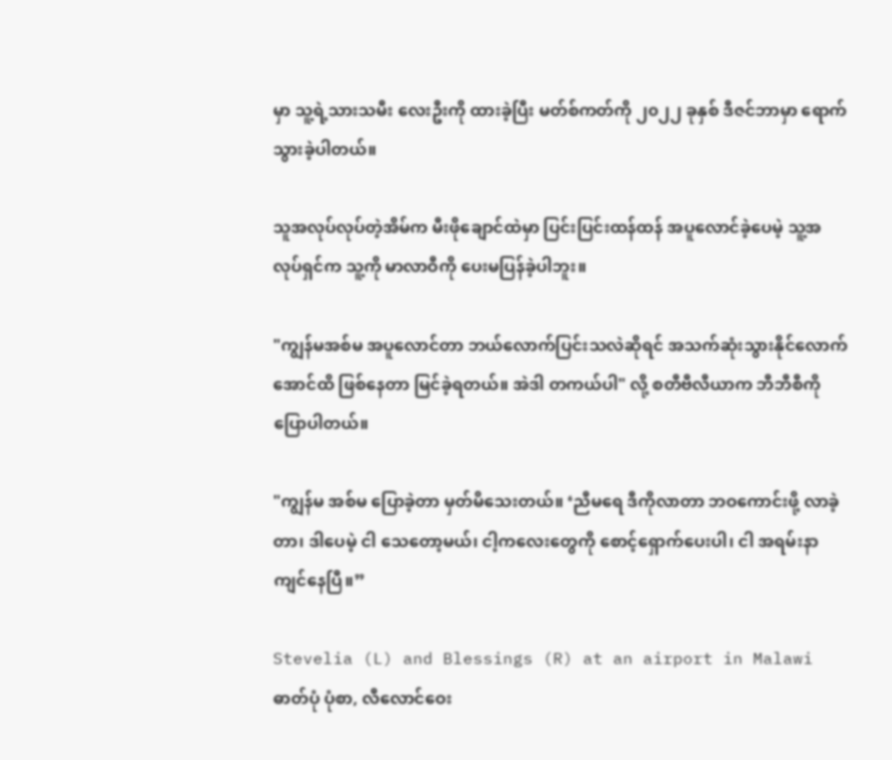မှာ သူ့ရဲ့သားသမီး လေးဦးကို ထားခဲ့ပြီး မတ်စ်ကတ်ကို ၂၀၂၂ ခုနှစ် ဒီဇင်ဘာမှာ ရောက်သွားခဲ့ပါတယ်။

သူအလုပ်လုပ်တဲ့အိမ်က မီးဖိုချောင်ထဲမှာ ပြင်းပြင်းထန်ထန် အပူလောင်ခဲ့ပေမဲ့ သူ့အလုပ်ရှင်က သူ့ကို မာလာဝီကို ပေးမပြန်ခဲ့ပါဘူး။

"ကျွန်မအစ်မ အပူလောင်တာ ဘယ်လောက်ပြင်းသလဲဆိုရင် အသက်ဆုံးသွားနိုင်လောက် အောင်ထိ ဖြစ်နေတာ မြင်ခဲ့ရတယ်။ အဲဒါ တကယ်ပါ" လို့ စတီဗီလီယာက ဘီဘီစီကို ပြောပါတယ်။

"ကျွန်မ အစ်မ ပြောခဲ့တာ မှတ်မိသေးတယ်။ ‘ညီမရေ ဒီကိုလာတာ ဘဝကောင်းဖို့ လာခဲ့တာ၊ ဒါပေမဲ့ ငါ သေတော့မယ်၊ ငါ့ကလေးတွေကို စောင့်ရှောက်ပေးပါ၊ ငါ အရမ်းနာကျင်နေပြီ။”

Stevelia (L) and Blessings (R) at an airport in Malawi
ဓာတ်ပုံ ပုံစာ, လီလောင်ဝေး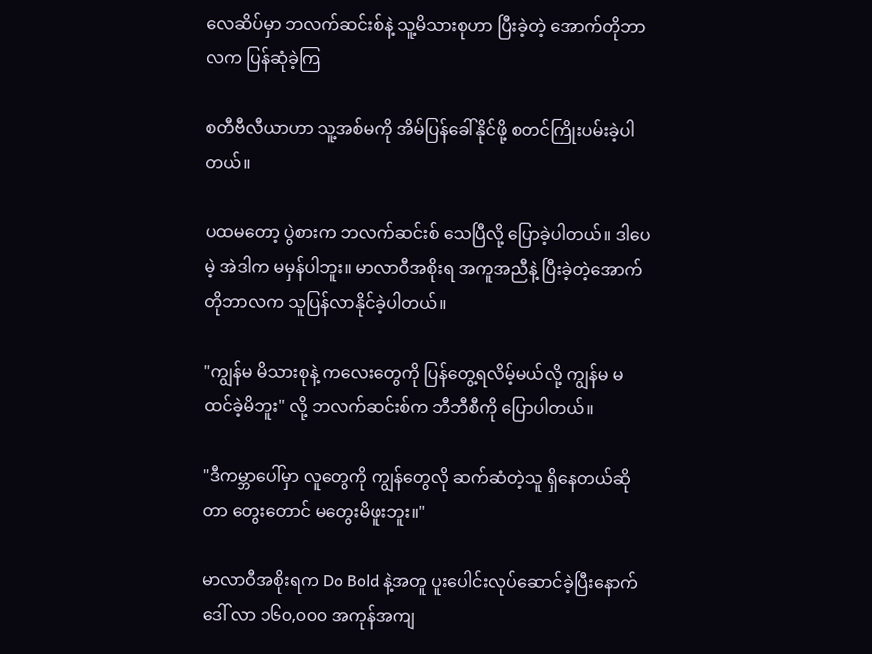လေဆိပ်မှာ ဘလက်ဆင်းစ်နဲ့ သူ့မိသားစုဟာ ပြီးခဲ့တဲ့ အောက်တိုဘာလက ပြန်ဆုံခဲ့ကြ

စတီဗီလီယာဟာ သူ့အစ်မကို အိမ်ပြန်ခေါ်နိုင်ဖို့ စတင်ကြိုးပမ်းခဲ့ပါတယ်။

ပထမတော့ ပွဲစားက ဘလက်ဆင်းစ် သေပြီလို့ ပြောခဲ့ပါတယ်။ ဒါပေမဲ့ အဲဒါက မမှန်ပါဘူး။ မာလာဝီအစိုးရ အကူအညီနဲ့ ပြီးခဲ့တဲ့အောက်တိုဘာလက သူပြန်လာနိုင်ခဲ့ပါတယ်။

"ကျွန်မ မိသားစုနဲ့ ကလေးတွေကို ပြန်တွေ့ရလိမ့်မယ်လို့ ကျွန်မ မထင်ခဲ့မိဘူး" လို့ ဘလက်ဆင်းစ်က ဘီဘီစီကို ပြောပါတယ်။

"ဒီကမ္ဘာပေါ်မှာ လူတွေကို ကျွန်တွေလို ဆက်ဆံတဲ့သူ ရှိနေတယ်ဆိုတာ တွေးတောင် မတွေးမိဖူးဘူး။"

မာလာဝီအစိုးရက Do Bold နဲ့အတူ ပူးပေါင်းလုပ်ဆောင်ခဲ့ပြီးနောက် ဒေါ် လာ ၁၆၀,၀၀၀ အကုန်အကျ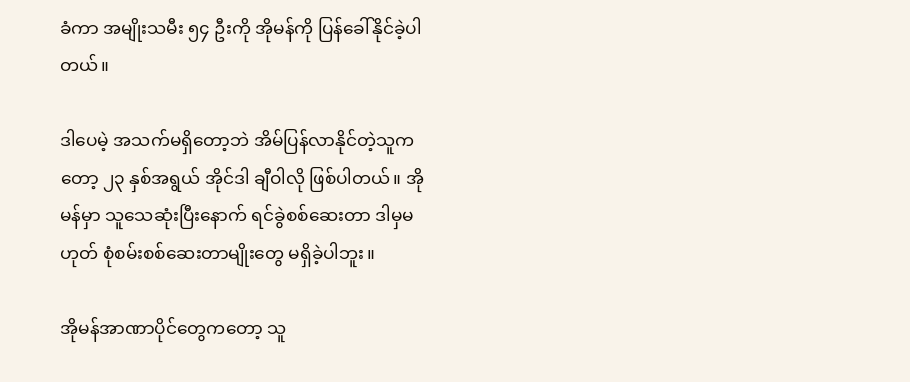ခံကာ အမျိုးသမီး ၅၄ ဦးကို အိုမန်ကို ပြန်ခေါ်နိုင်ခဲ့ပါတယ်။

ဒါပေမဲ့ အသက်မရှိတော့ဘဲ အိမ်ပြန်လာနိုင်တဲ့သူကတော့ ၂၃ နှစ်အရွယ် အိုင်ဒါ ချီဝါလို ဖြစ်ပါတယ်။ အိုမန်မှာ သူသေဆုံးပြီးနောက် ရင်ခွဲစစ်ဆေးတာ ဒါမှမဟုတ် စုံစမ်းစစ်ဆေးတာမျိုးတွေ မရှိခဲ့ပါဘူး။

အိုမန်အာဏာပိုင်တွေကတော့ သူ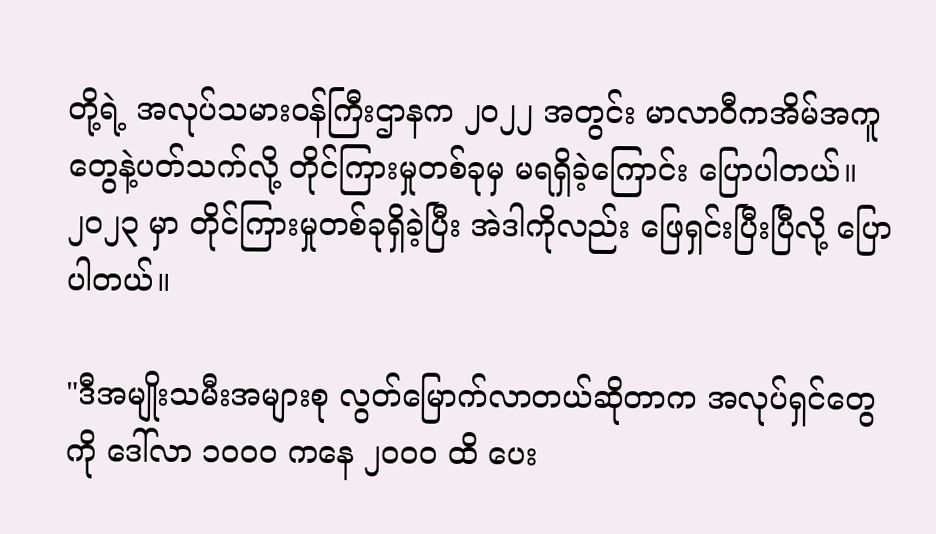တို့ရဲ့ အလုပ်သမားဝန်ကြီးဌာနက ၂၀၂၂ အတွင်း မာလာဝီကအိမ်အကူတွေနဲ့ပတ်သက်လို့ တိုင်ကြားမှုတစ်ခုမှ မရရှိခဲ့ကြောင်း ပြောပါတယ်။ ၂၀၂၃ မှာ တိုင်ကြားမှုတစ်ခုရှိခဲ့ပြီး အဲဒါကိုလည်း ဖြေရှင်းပြီးပြီလို့ ပြောပါတယ်။

"ဒီအမျိုးသမီးအများစု လွတ်မြောက်လာတယ်ဆိုတာက အလုပ်ရှင်တွေကို ဒေါ်လာ ၁၀၀၀ ကနေ ၂၀၀၀ ထိ ပေး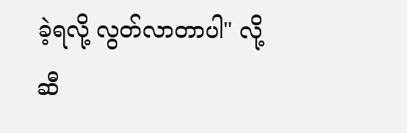ခဲ့ရလို့ လွတ်လာတာပါ" လို့ ဆီ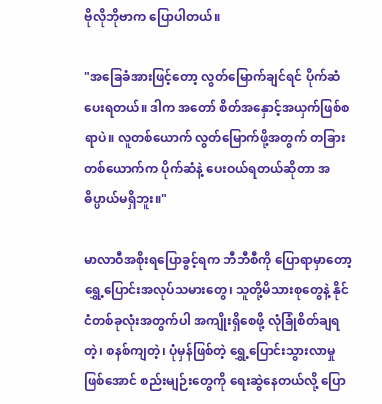ဗိုလိုဘိုဗာက ပြောပါတယ်။

"အခြေခံအားဖြင့်တော့ လွတ်မြောက်ချင်ရင် ပိုက်ဆံပေးရတယ်။ ဒါက အတော် စိတ်အနှောင့်အယှက်ဖြစ်စရာပဲ။ လူတစ်ယောက် လွတ်မြောက်ဖို့အတွက် တခြားတစ်ယောက်က ပိုက်ဆံနဲ့ ပေးဝယ်ရတယ်ဆိုတာ အဓိပ္ပာယ်မရှိဘူး။"

မာလာဝီအစိုးရပြောခွင့်ရက ဘီဘီစီကို ပြောရာမှာတော့ ရွှေ့ပြောင်းအလုပ်သမားတွေ၊ သူတို့မိသားစုတွေနဲ့ နိုင်ငံတစ်ခုလုံးအတွက်ပါ အကျိုးရှိစေဖို့ လုံခြုံစိတ်ချရတဲ့၊ စနစ်ကျတဲ့၊ ပုံမှန်ဖြစ်တဲ့ ရွှေ့ပြောင်းသွားလာမှုဖြစ်အောင် စည်းမျဉ်းတွေကို ရေးဆွဲနေတယ်လို့ ပြော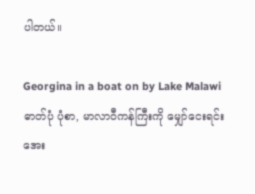ပါတယ်။

Georgina in a boat on by Lake Malawi
ဓာတ်ပုံ ပုံစာ, မာလာဝီကန်ကြီးကို မျှော်ငေးရင်း အေး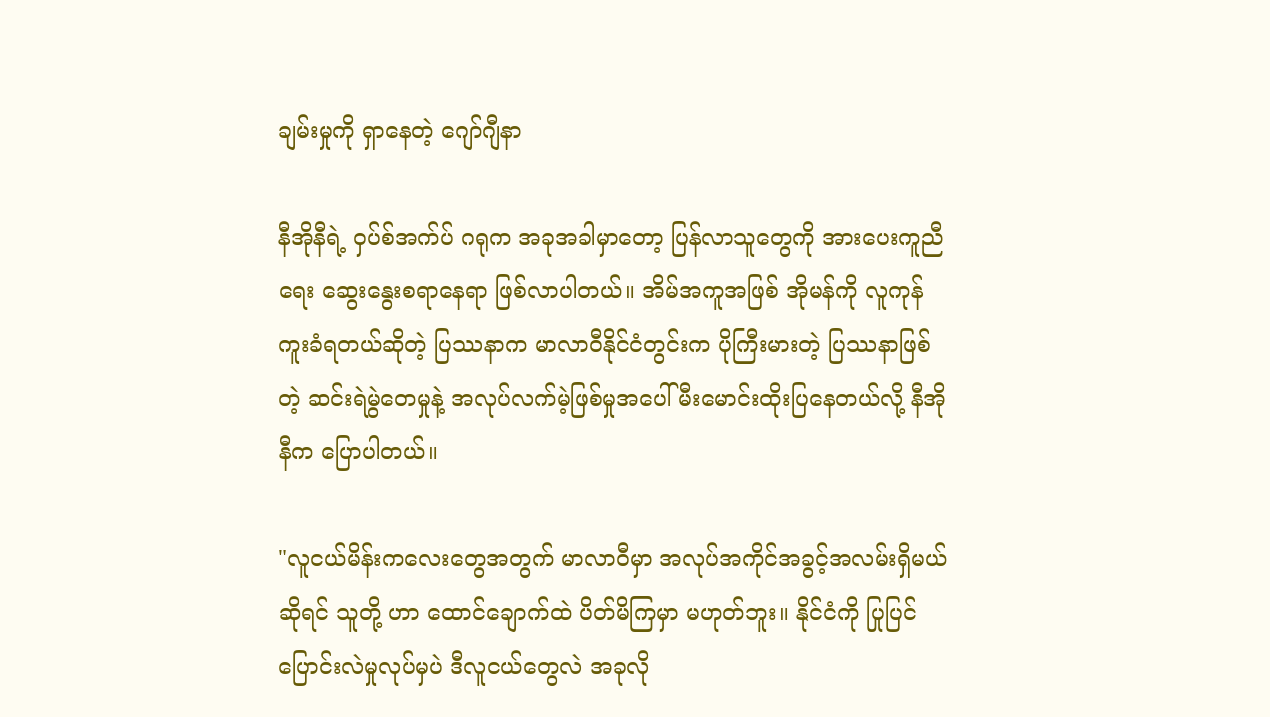ချမ်းမှုကို ရှာနေတဲ့ ဂျော်ဂျီနာ

နီအိုနီရဲ့ ဝှပ်စ်အက်ပ် ဂရုက အခုအခါမှာတော့ ပြန်လာသူတွေကို အားပေးကူညီရေး ဆွေးနွေးစရာနေရာ ဖြစ်လာပါတယ်။ အိမ်အကူအဖြစ် အိုမန်ကို လူကုန်ကူးခံရတယ်ဆိုတဲ့ ပြဿနာက မာလာဝီနိုင်ငံတွင်းက ပိုကြီးမားတဲ့ ပြဿနာဖြစ်တဲ့ ဆင်းရဲမွဲတေမှုနဲ့ အလုပ်လက်မဲ့ဖြစ်မှုအပေါ် မီးမောင်းထိုးပြနေတယ်လို့ နီအိုနီက ပြောပါတယ်။

"လူငယ်မိန်းကလေးတွေအတွက် မာလာဝီမှာ အလုပ်အကိုင်အခွင့်အလမ်းရှိမယ်ဆိုရင် သူတို့ ဟာ ထောင်ချောက်ထဲ ပိတ်မိကြမှာ မဟုတ်ဘူး။ နိုင်ငံကို ပြုပြင်ပြောင်းလဲမှုလုပ်မှပဲ ဒီလူငယ်တွေလဲ အခုလို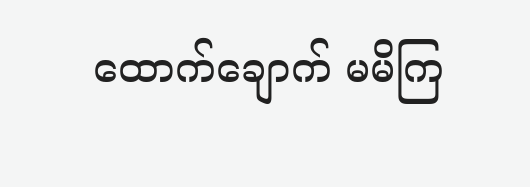ထောက်ချောက် မမိကြ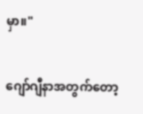မှာ။"

ဂျော်ဂျီနာအတွက်တော့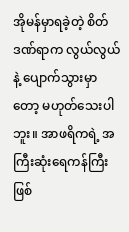အိုမန်မှာရခဲ့တဲ့ စိတ်ဒဏ်ရာက လွယ်လွယ်နဲ့ ပျောက်သွားမှာတော့ မဟုတ်သေးပါဘူး။ အာဖရိကရဲ့ အကြီးဆုံးရေကန်ကြီးဖြစ်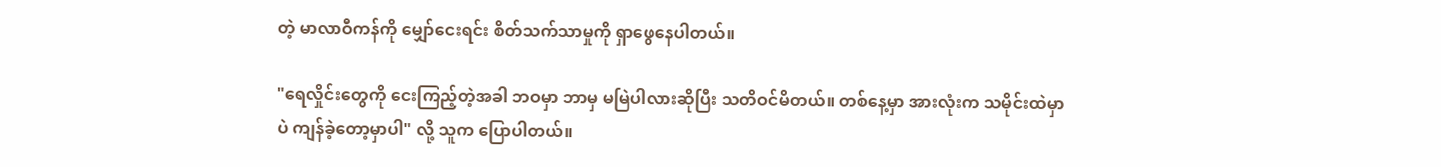တဲ့ မာလာဝီကန်ကို မျှော်ငေးရင်း စိတ်သက်သာမှုကို ရှာဖွေနေပါတယ်။

"ရေလှိုင်းတွေကို ငေးကြည့်တဲ့အခါ ဘဝမှာ ဘာမှ မမြဲပါလားဆိုပြီး သတိဝင်မိတယ်။ တစ်နေ့မှာ အားလုံးက သမိုင်းထဲမှာပဲ ကျန်ခဲ့တော့မှာပါ" လို့ သူက ပြောပါတယ်။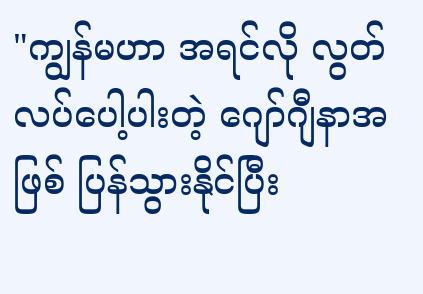"ကျွန်မဟာ အရင်လို လွတ်လပ်ပေါ့ပါးတဲ့ ဂျော်ဂျီနာအဖြစ် ပြန်သွားနိုင်ပြီး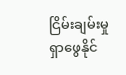ငြိမ်းချမ်းမှု ရှာဖွေနိုင်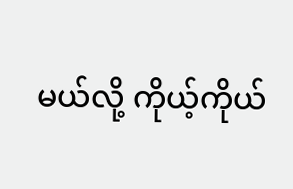မယ်လို့ ကိုယ့်ကိုယ်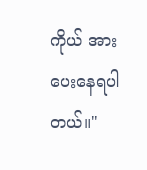ကိုယ် အားပေးနေရပါတယ်။"